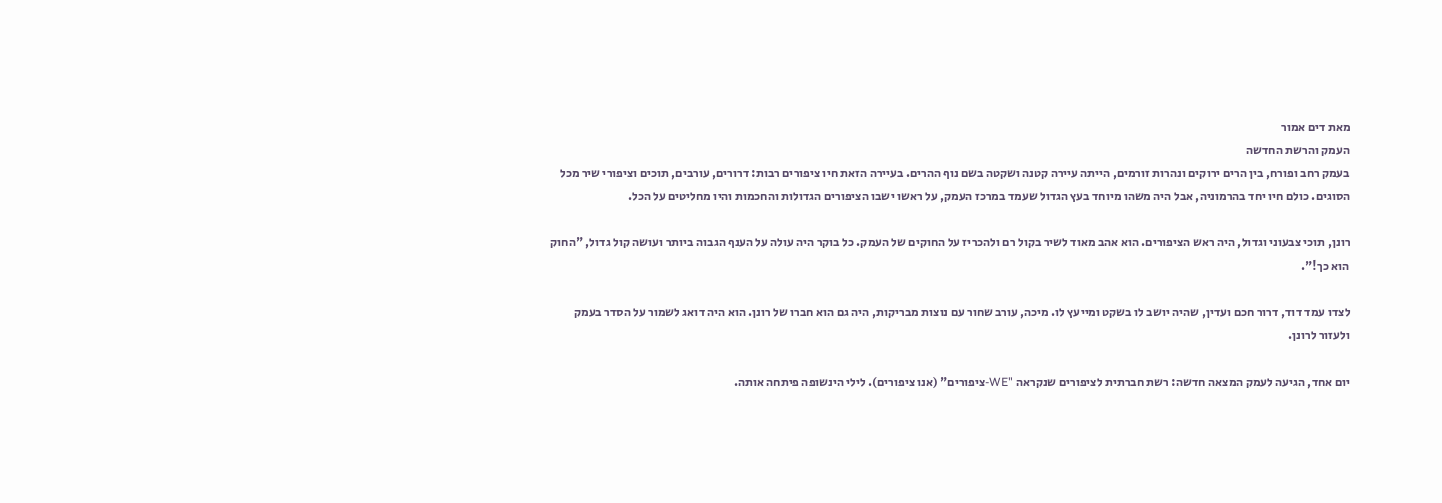מאת דים אמור
העמק והרשת החדשה
בעמק רחב ופורח, בין הרים ירוקים ונהרות זורמים, הייתה עיירה קטנה ושקטה בשם נוף ההרים. בעיירה הזאת חיו ציפורים רבות: דרורים, עורבים, תוכים וציפורי שיר מכל הסוגים. כולם חיו יחד בהרמוניה, אבל היה משהו מיוחד בעץ הגדול שעמד במרכז העמק, על ראשו ישבו הציפורים הגדולות והחכמות והיו מחליטים על הכל.

רונן, תוכי צבעוני וגדול, היה ראש הציפורים. הוא אהב מאוד לשיר בקול רם ולהכריז על החוקים של העמק. כל בוקר היה עולה על הענף הגבוה ביותר ועושה קול גדול, "החוק הוא כך!".

לצדו עמד דוד, דרור חכם ועדין, שהיה יושב לו בשקט ומייעץ לו. מיכה, עורב שחור עם נוצות מבריקות, היה גם הוא חברו של רונן. הוא היה דואג לשמור על הסדר בעמק ולעזור לרונן.

יום אחד, הגיעה לעמק המצאה חדשה: רשת חברתית לציפורים שנקראה "WE-ציפורים" (אנו ציפורים). לילי הינשופה פיתחה אותה.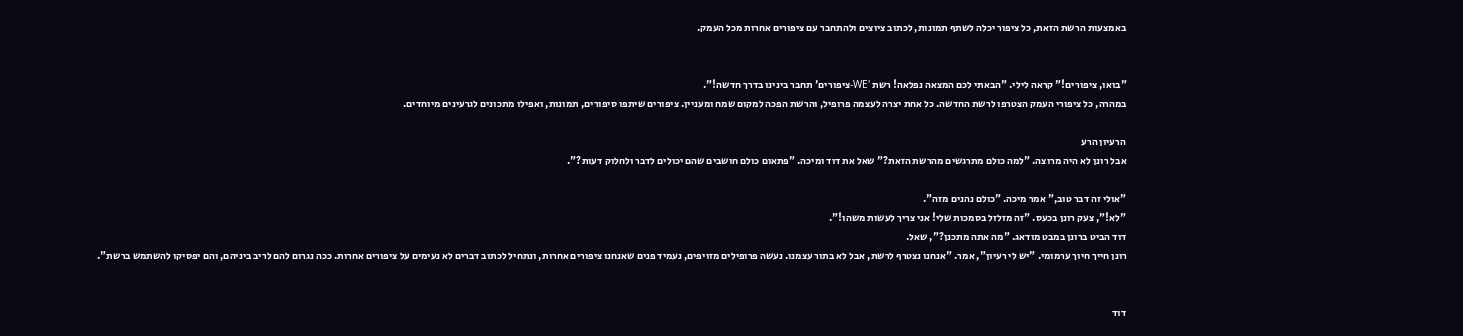באמצעות הרשת הזאת, כל ציפור יכלה לשתף תמונות, לכתוב ציוצים ולהתחבר עם ציפורים אחרות מכל העמק.


"בואו, ציפורים!" קראה לילי. "הבאתי לכם המצאה נפלאה! רשת 'WE-ציפורים' תחבר בינינו בדרך חדשה!".
במהרה, כל ציפורי העמק הצטרפו לרשת החדשה. כל אחת יצרה לעצמה פרופיל, והרשת הפכה למקום שמח ומעניין. ציפורים שיתפו סיפורים, תמונות, ואפילו מתכונים לגרעינים מיוחדים.

הרעיון הרע
אבל רונן לא היה מרוצה. "למה כולם מתרגשים מהרשת הזאת?" שאל את דוד ומיכה. "פתאום כולם חושבים שהם יכולים לדבר ולחלוק דעות?".

"אולי זה דבר טוב," אמר מיכה. "כולם נהנים מזה".
"לא!", צעק רונן בכעס. "זה מזלזל בסמכות שלי! אני צריך לעשות משהו!".
דוד הביט ברונן במבט מודאג. "מה אתה מתכנן?", שאל.
רונן חייך חיוך ערמומי. "יש לי רעיון", אמר. "אנחנו נצטרף לרשת, אבל לא בתור עצמנו. נעשה פרופילים מזויפים, נעמיד פנים שאנחנו ציפורים אחרות, ונתחיל לכתוב דברים לא נעימים על ציפורים אחרות. ככה נגרום להם לריב ביניהם, והם יפסיקו להשתמש ברשת".


דוד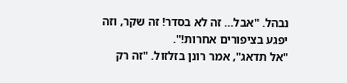נבהל. "אבל… זה לא בסדר! זה שקר, וזה יפגע בציפורים אחרות!".
"אל תדאג", אמר רונן בזלזול. "זה רק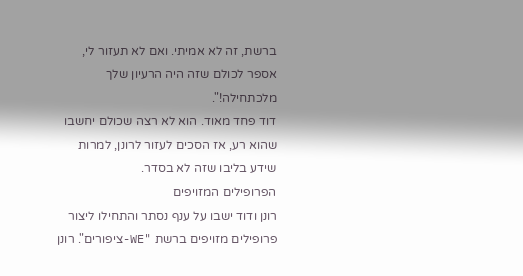ברשת, זה לא אמיתי. ואם לא תעזור לי, אספר לכולם שזה היה הרעיון שלך מלכתחילה!".
דוד פחד מאוד. הוא לא רצה שכולם יחשבו שהוא רע, אז הסכים לעזור לרונן, למרות שידע בליבו שזה לא בסדר.
הפרופילים המזויפים
רונן ודוד ישבו על ענף נסתר והתחילו ליצור פרופילים מזויפים ברשת "WE-ציפורים". רונן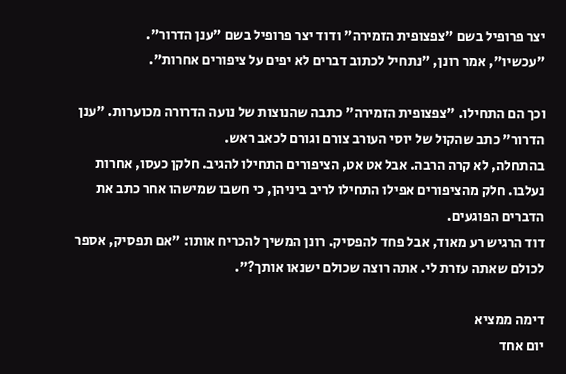יצר פרופיל בשם "צפצופית הזמירה" ודוד יצר פרופיל בשם "ענן הדרור".
"עכשיו", אמר רונן, "נתחיל לכתוב דברים לא יפים על ציפורים אחרות".

וכך הם התחילו. "צפצופית הזמירה" כתבה שהנוצות של נועה הדרורה מכוערות. "ענן הדרור" כתב שהקול של יוסי העורב צורם וגורם לכאב ראש.
בהתחלה, לא קרה הרבה. אבל אט אט, הציפורים התחילו להגיב. חלקן כעסו, אחרות נעלבו. חלק מהציפורים אפילו התחילו לריב ביניהן, כי חשבו שמישהו אחר כתב את הדברים הפוגעים.
דוד הרגיש רע מאוד, אבל פחד להפסיק. רונן המשיך להכריח אותו: "אם תפסיק, אספר לכולם שאתה עזרת לי. אתה רוצה שכולם ישנאו אותך?".

דימה ממציא
יום אחד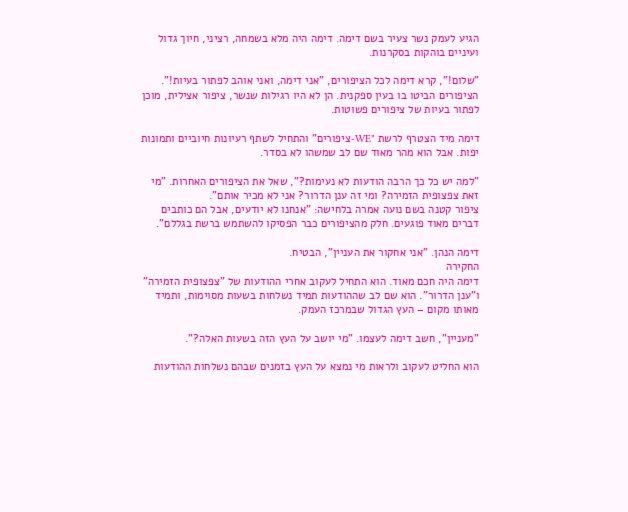הגיע לעמק נשר צעיר בשם דימה. דימה היה מלא בשמחה, רציני, חיוך גדול ועיניים בוהקות בסקרנות.

"שלום!", קרא דימה לכל הציפורים, "אני דימה, ואני אוהב לפתור בעיות!".
הציפורים הביטו בו בעין ספקנית. הן לא היו רגילות שנשר, ציפור אצילית, מוכן לפתור בעיות של ציפורים פשוטות.

דימה מיד הצטרף לרשת "WE-ציפורים" והתחיל לשתף רעיונות חיוביים ותמונות יפות. אבל הוא מהר מאוד שם לב שמשהו לא בסדר.

"למה יש כל כך הרבה הודעות לא נעימות?", שאל את הציפורים האחרות. "מי זאת צפצופית הזמירה? ומי זה ענן הדרור? אני לא מכיר אותם".
ציפור קטנה בשם נועה אמרה בלחישה: "אנחנו לא יודעים, אבל הם כותבים דברים מאוד פוגעים. חלק מהציפורים כבר הפסיקו להשתמש ברשת בגללם".

דימה הנהן. "אני אחקור את העניין", הבטיח.
החקירה
דימה היה חכם מאוד. הוא התחיל לעקוב אחרי ההודעות של "צפצופית הזמירה" ו"ענן הדרור". הוא שם לב שההודעות תמיד נשלחות בשעות מסוימות, ותמיד מאותו מקום – העץ הגדול שבמרכז העמק.

"מעניין", חשב דימה לעצמו. "מי יושב על העץ הזה בשעות האלה?".

הוא החליט לעקוב ולראות מי נמצא על העץ בזמנים שבהם נשלחות ההודעות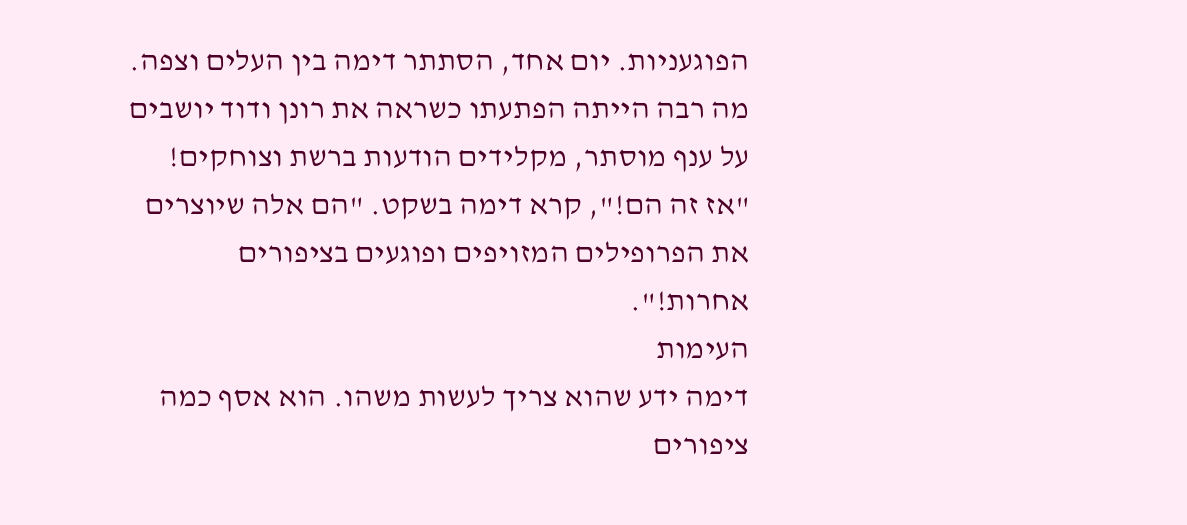הפוגעניות. יום אחד, הסתתר דימה בין העלים וצפה. מה רבה הייתה הפתעתו כשראה את רונן ודוד יושבים על ענף מוסתר, מקלידים הודעות ברשת וצוחקים!
"אז זה הם!", קרא דימה בשקט. "הם אלה שיוצרים את הפרופילים המזויפים ופוגעים בציפורים אחרות!".
העימות
דימה ידע שהוא צריך לעשות משהו. הוא אסף כמה ציפורים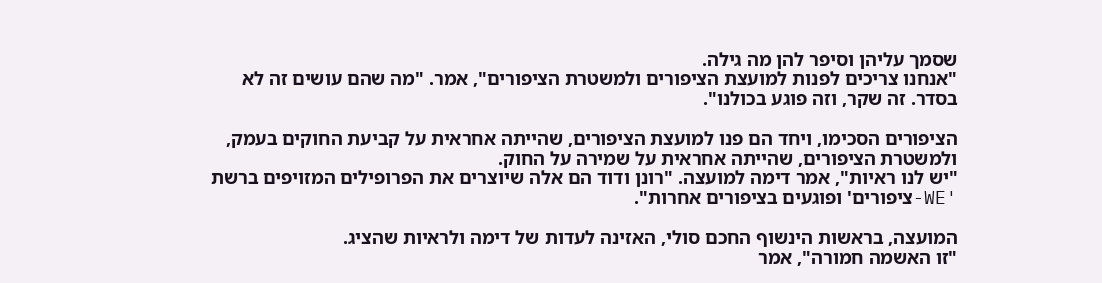שסמך עליהן וסיפר להן מה גילה.
"אנחנו צריכים לפנות למועצת הציפורים ולמשטרת הציפורים", אמר. "מה שהם עושים זה לא בסדר. זה שקר, וזה פוגע בכולנו".

הציפורים הסכימו, ויחד הם פנו למועצת הציפורים, שהייתה אחראית על קביעת החוקים בעמק, ולמשטרת הציפורים, שהייתה אחראית על שמירה על החוק.
"יש לנו ראיות", אמר דימה למועצה. "רונן ודוד הם אלה שיוצרים את הפרופילים המזויפים ברשת 'WE-ציפורים' ופוגעים בציפורים אחרות".

המועצה, בראשות הינשוף החכם סולי, האזינה לעדות של דימה ולראיות שהציג.
"זו האשמה חמורה", אמר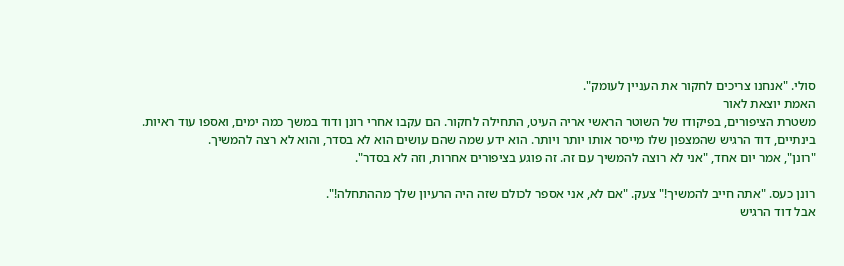סולי. "אנחנו צריכים לחקור את העניין לעומק".
האמת יוצאת לאור
משטרת הציפורים, בפיקודו של השוטר הראשי אריה העיט, התחילה לחקור. הם עקבו אחרי רונן ודוד במשך כמה ימים, ואספו עוד ראיות.
בינתיים, דוד הרגיש שהמצפון שלו מייסר אותו יותר ויותר. הוא ידע שמה שהם עושים הוא לא בסדר, והוא לא רצה להמשיך.
"רונן", אמר יום אחד, "אני לא רוצה להמשיך עם זה. זה פוגע בציפורים אחרות, וזה לא בסדר".

רונן כעס. "אתה חייב להמשיך!" צעק. "אם לא, אני אספר לכולם שזה היה הרעיון שלך מההתחלה!".
אבל דוד הרגיש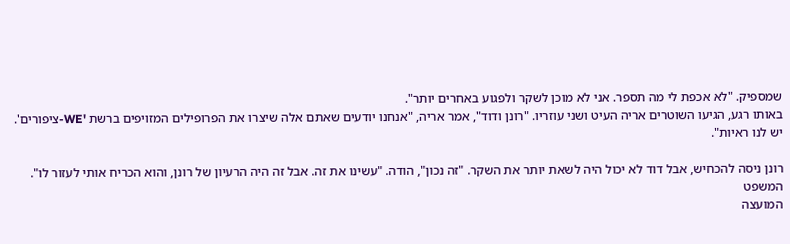שמספיק. "לא אכפת לי מה תספר. אני לא מוכן לשקר ולפגוע באחרים יותר".
באותו רגע, הגיעו השוטרים אריה העיט ושני עוזריו. "רונן ודוד", אמר אריה, "אנחנו יודעים שאתם אלה שיצרו את הפרופילים המזויפים ברשת 'WE-ציפורים'. יש לנו ראיות".

רונן ניסה להכחיש, אבל דוד לא יכול היה לשאת יותר את השקר. "זה נכון", הודה. "עשינו את זה. אבל זה היה הרעיון של רונן, והוא הכריח אותי לעזור לו".
המשפט
המועצה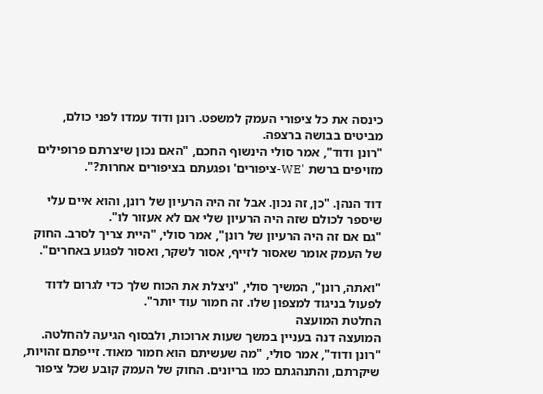כינסה את כל ציפורי העמק למשפט. רונן ודוד עמדו לפני כולם, מביטים בבושה ברצפה.
"רונן ודוד", אמר סולי הינשוף החכם, "האם נכון שיצרתם פרופילים מזויפים ברשת 'WE-ציפורים' ופגעתם בציפורים אחרות?".

דוד הנהן. "כן, זה נכון. אבל זה היה הרעיון של רונן, והוא איים עלי שיספר לכולם שזה היה הרעיון שלי אם לא אעזור לו".
"גם אם זה היה הרעיון של רונן", אמר סולי, "היית צריך לסרב. החוק של העמק אומר שאסור לזייף, אסור לשקר, ואסור לפגוע באחרים".

"ואתה, רונן", המשיך סולי, "ניצלת את הכוח שלך כדי לגרום לדוד לפעול בניגוד למצפון שלו. זה חמור עוד יותר".
החלטת המועצה
המועצה דנה בעניין במשך שעות ארוכות, ולבסוף הגיעה להחלטה.
"רונן ודוד", אמר סולי, "מה שעשיתם הוא חמור מאוד. זייפתם זהויות, שיקרתם, והתנהגתם כמו בריונים. החוק של העמק קובע שכל ציפור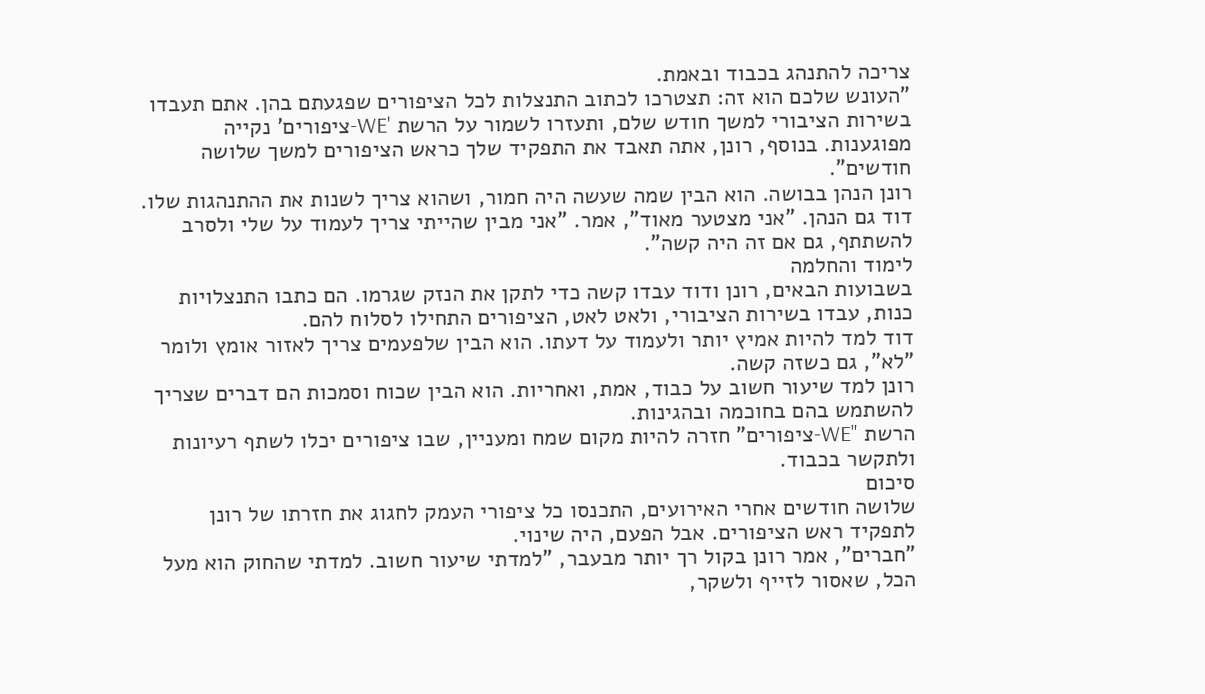צריכה להתנהג בכבוד ובאמת.
"העונש שלכם הוא זה: תצטרכו לכתוב התנצלות לכל הציפורים שפגעתם בהן. אתם תעבדו בשירות הציבורי למשך חודש שלם, ותעזרו לשמור על הרשת 'WE-ציפורים' נקייה מפוגענות. בנוסף, רונן, אתה תאבד את התפקיד שלך כראש הציפורים למשך שלושה חודשים".
רונן הנהן בבושה. הוא הבין שמה שעשה היה חמור, ושהוא צריך לשנות את ההתנהגות שלו.
דוד גם הנהן. "אני מצטער מאוד", אמר. "אני מבין שהייתי צריך לעמוד על שלי ולסרב להשתתף, גם אם זה היה קשה".
לימוד והחלמה
בשבועות הבאים, רונן ודוד עבדו קשה כדי לתקן את הנזק שגרמו. הם כתבו התנצלויות כנות, עבדו בשירות הציבורי, ולאט לאט, הציפורים התחילו לסלוח להם.
דוד למד להיות אמיץ יותר ולעמוד על דעתו. הוא הבין שלפעמים צריך לאזור אומץ ולומר "לא", גם כשזה קשה.
רונן למד שיעור חשוב על כבוד, אמת, ואחריות. הוא הבין שכוח וסמכות הם דברים שצריך להשתמש בהם בחוכמה ובהגינות.
הרשת "WE-ציפורים" חזרה להיות מקום שמח ומעניין, שבו ציפורים יכלו לשתף רעיונות ולתקשר בכבוד.
סיכום
שלושה חודשים אחרי האירועים, התכנסו כל ציפורי העמק לחגוג את חזרתו של רונן לתפקיד ראש הציפורים. אבל הפעם, היה שינוי.
"חברים", אמר רונן בקול רך יותר מבעבר, "למדתי שיעור חשוב. למדתי שהחוק הוא מעל הכל, שאסור לזייף ולשקר,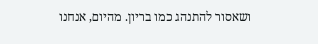ושאסור להתנהג כמו בריון. מהיום, אנחנו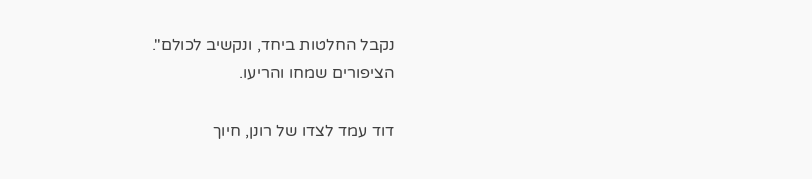נקבל החלטות ביחד, ונקשיב לכולם".
הציפורים שמחו והריעו.

דוד עמד לצדו של רונן, חיוך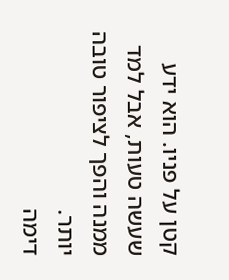קטן על פניו. הוא ידע שעשה טעות, אבל למד ממנה והפך לציפור טובה יותר.
דימה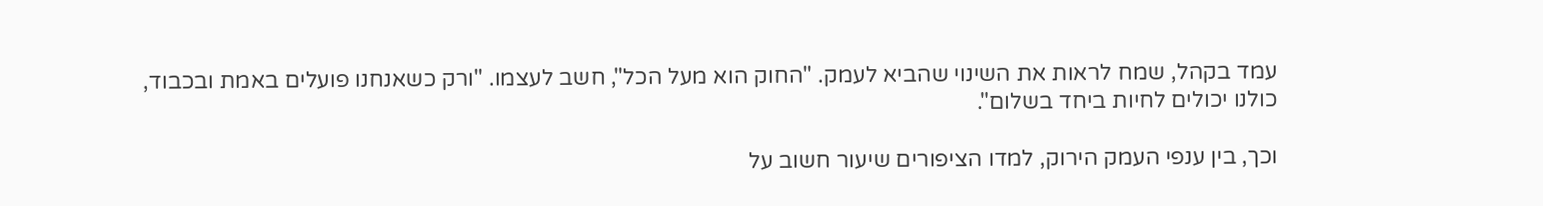עמד בקהל, שמח לראות את השינוי שהביא לעמק. "החוק הוא מעל הכל", חשב לעצמו. "ורק כשאנחנו פועלים באמת ובכבוד, כולנו יכולים לחיות ביחד בשלום".

וכך, בין ענפי העמק הירוק, למדו הציפורים שיעור חשוב על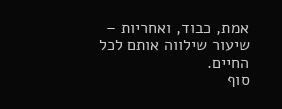אמת, כבוד, ואחריות – שיעור שילווה אותם לכל החיים.
סוף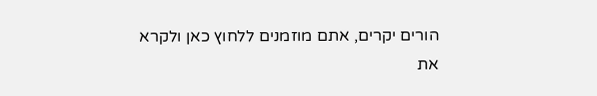הורים יקרים, אתם מוזמנים ללחוץ כאן ולקרא את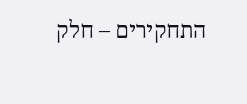התחקירים – חלק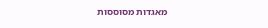מאגדות מסוססות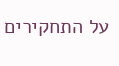על התחקירים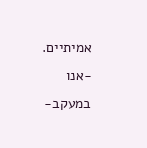אמיתיים.
-אנו במעקב-